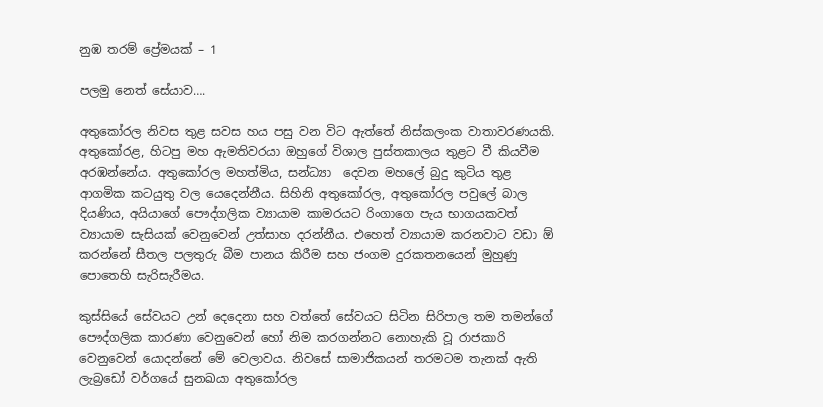නුඹ තරම් ප්‍රේමයක් – 1

පලමු නෙත් සේයාව….

අතුකෝරල නිවස තුළ සවස හය පසු වන විට ඇත්තේ නිස්කලංක වාතාවරණයකි. අතුකෝරළ, හිටපු මහ ඇමතිවරයා ඔහුගේ විශාල පුස්තකාලය තුළට වී කියවීම අරඹන්නේය. අතුකෝරල මහත්මිය, සන්ධ්‍යා  දෙවන මහලේ බුදු කුටිය තුළ ආගමික කටයුතු වල යෙදෙන්නීය. සිහිනි අතුකෝරල, අතුකෝරල පවුලේ බාල දියණිය, අයියාගේ පෞද්ගලික ව්‍යායාම කාමරයට රිංගාගෙ පැය භාගයකවත් ව්‍යායාම සැසියක් වෙනුවෙන් උත්සාහ දරන්නීය. එහෙත් ව්‍යායාම කරනවාට වඩා ඕ කරන්නේ සීතල පලතුරු බීම පානය කිරීම සහ ජංගම දුරකතනයෙන් මුහුණු පොතෙහි සැරිසැරීමය.

කුස්සියේ සේවයට උන් දෙදෙනා සහ වත්තේ සේවයට සිටින සිරිපාල තම තමන්ගේ පෞද්ගලික කාරණා වෙනුවෙන් හෝ නිම කරගන්නට නොහැකි වූ රාජකාරි වෙනුවෙන් යොදන්නේ මේ වෙලාවය. නිවසේ සාමාජිකයන් තරමටම තැනක් ඇති ලැබ්‍රඩෝ වර්ගයේ සුනඛයා අතුකෝරල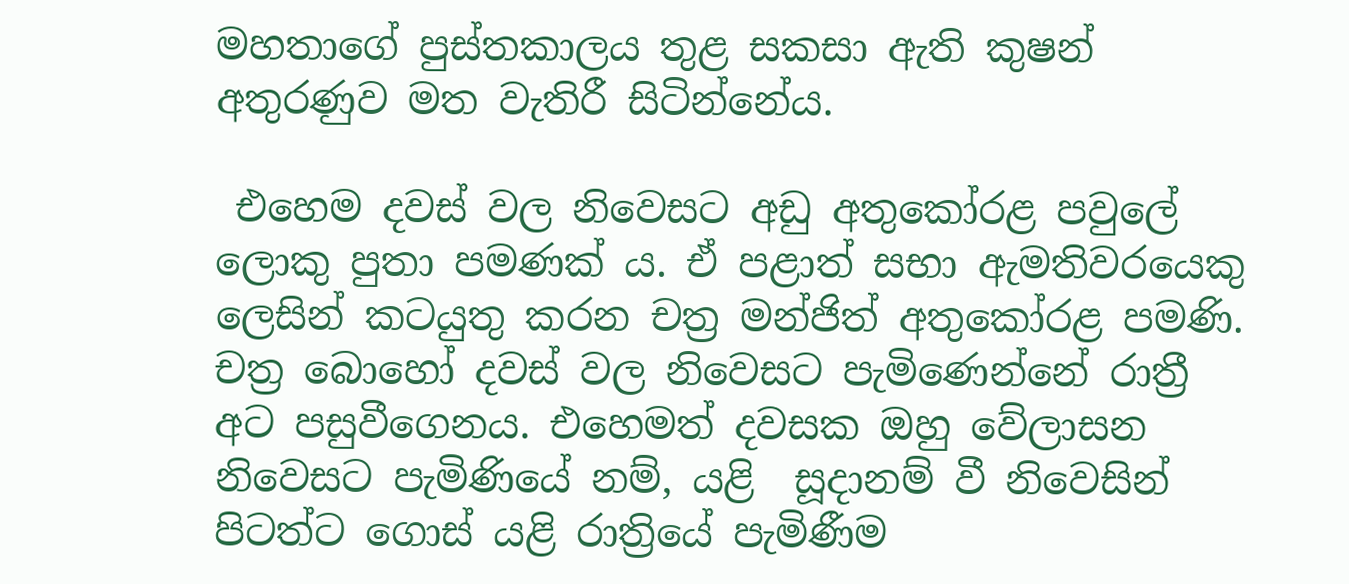මහතාගේ පුස්තකාලය තුළ සකසා ඇති කුෂන් අතුරණුව මත වැතිරී සිටින්නේය.

 එහෙම දවස් වල නිවෙසට අඩු අතුකෝරළ පවුලේ ලොකු පුතා පමණක් ය. ඒ පළාත් සභා ඇමතිවරයෙකු ලෙසින් කටයුතු කරන චත්‍ර මන්ජිත් අතුකෝරළ පමණි. චත්‍ර බොහෝ දවස් වල නිවෙසට පැමිණෙන්නේ රාත්‍රී අට පසුවීගෙනය. එහෙමත් දවසක ඔහු වේලාසන නිවෙසට පැමිණියේ නම්, යළි  සූදානම් වී නිවෙසින් පිටත්ට ගොස් යළි රාත්‍රියේ පැමිණීම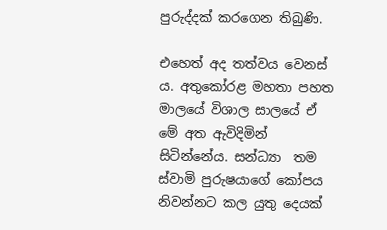පුරුද්දක් කරගෙන තිබුණි.

එහෙත් අද තත්වය වෙනස් ය. අතුකෝරළ මහතා පහත මාලයේ විශාල සාලයේ ඒ මේ අත ඇවිදිමින් සිටින්නේය. සන්ධ්‍යා  තම ස්වාමි පුරුෂයාගේ කෝපය නිවන්නට කල යුතු දෙයක්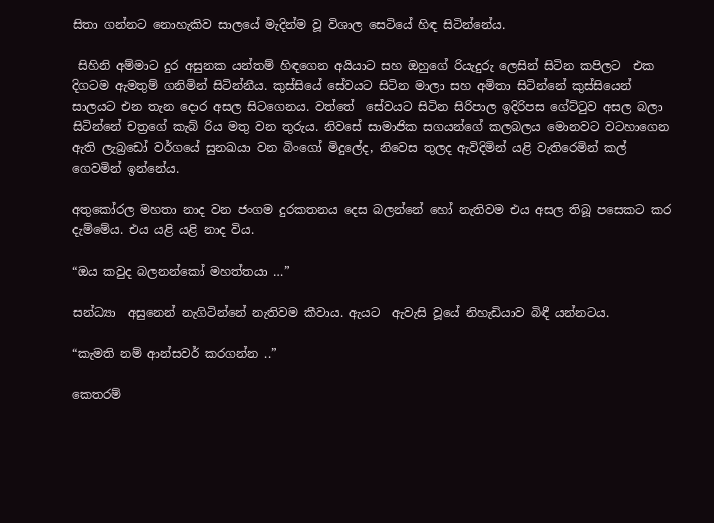සිතා ගන්නට නොහැකිව සාලයේ මැදින්ම වූ විශාල සෙටියේ හිඳ සිටින්නේය.

 සිහිනි අම්මාට දුර අසුනක යන්තම් හිඳගෙන අයියාට සහ ඔහුගේ රියැදුරු ලෙසින් සිටින කපිලට  එක දිගටම ඇමතුම් ගනිමින් සිටින්නීය. කුස්සියේ සේවයට සිටින මාලා සහ අමිතා සිටින්නේ කුස්සියෙන් සාලයට එන තැන දොර අසල සිටගෙනය. වත්තේ  සේවයට සිටින සිරිපාල ඉදිරිපස ගේට්ටුව අසල බලා සිටින්නේ චත්‍රගේ කැබ් රිය මතු වන තුරුය. නිවසේ සාමාජික සගයන්ගේ කලබලය මොනවට වටහාගෙන ඇති ලැබ්‍රඩෝ වර්ගයේ සුනඛයා වන බිංගෝ මිදුලේද, නිවෙස තුලද ඇවිදිමින් යළි වැතිරෙමින් කල් ගෙවමින් ඉන්නේය.

අතුකෝරල මහතා නාද වන ජංගම දුරකතනය දෙස බලන්නේ හෝ නැතිවම එය අසල තිබූ පසෙකට කර දැම්මේය. එය යළි යළි නාද විය.

“ඔය කවුද බලනන්කෝ මහත්තයා …”

සන්ධ්‍යා  අසුනෙන් නැගිටින්නේ නැතිවම කීවාය. ඇයට  ඇවැසි වූයේ නිහැඩියාව බිඳී යන්නටය.

“කැමති නම් ආන්සවර් කරගන්න ..”

කෙතරම්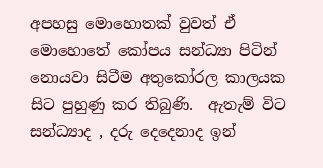අපහසු මොහොතක් වුවත් ඒ මොහොතේ කෝපය සන්ධ්‍යා පිටින් නොයවා සිටීම අතුකෝරල කාලයක සිට පුහුණු කර තිබුණි.  ඇතැම් විට සන්ධ්‍යාද , දරු දෙදෙනාද ඉන්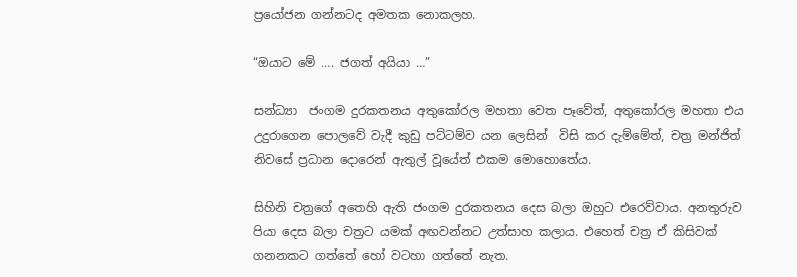ප්‍රයෝජන ගන්නටද අමතක නොකලහ.

“ඔයාට මේ …. ජගත් අයියා …”

සන්ධ්‍යා  ජංගම දුරකතනය අතුකෝරල මහතා වෙත පෑවේත්, අතුකෝරල මහතා එය උදුරාගෙන පොලවේ වැදී කුඩු පට්ටම්ව යන ලෙසින්  විසි කර දැම්මේත්, චත්‍ර මන්ජිත් නිවසේ ප්‍රධාන දොරෙන් ඇතුල් වූයේත් එකම මොහොතේය.

සිහිනි චත්‍රගේ අතෙහි ඇති ජංගම දුරකතනය දෙස බලා ඔහුට එරෙව්වාය. අනතුරුව පියා දෙස බලා චත්‍රට යමක් අඟවන්නට උත්සාහ කලාය. එහෙත් චත්‍ර ඒ කිසිවක් ගනනකට ගත්තේ හෝ වටහා ගත්තේ නැත.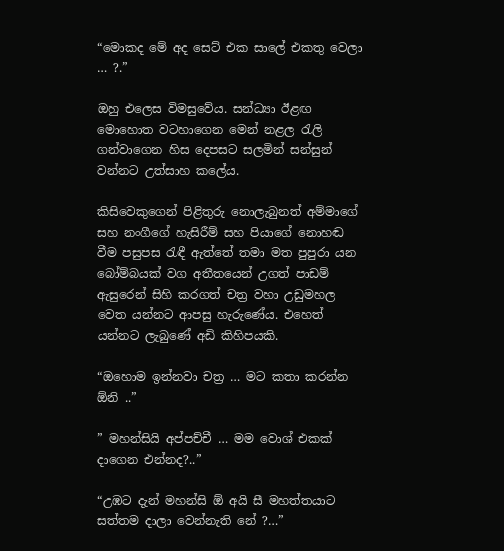“මොකද මේ අද සෙට් එක සාලේ එකතු වෙලා … ?.”

ඔහු එලෙස විමසුවේය. සන්ධ්‍යා ඊළඟ මොහොත වටහාගෙන මෙන් නළල රැලි ගන්වාගෙන හිස දෙපසට සලමින් සන්සුන් වන්නට උත්සාහ කලේය.

කිසිවෙකුගෙන් පිළිතුරු නොලැබුනත් අම්මාගේ සහ නංගීගේ හැසිරීම් සහ පියාගේ නොහඬ වීම පසුපස රැඳී ඇත්තේ තමා මත පුපුරා යන බෝම්බයක් වග අතීතයෙන් උගත් පාඩම් ඇසුරෙන් සිහි කරගත් චත්‍ර වහා උඩුමහල වෙත යන්නට ආපසු හැරුණේය. එහෙත් යන්නට ලැබුණේ අඩි කිහිපයකි.

“ඔහොම ඉන්නවා චත්‍ර … මට කතා කරන්න ඕනි ..”

” මහන්සියි අප්පච්චී … මම වොශ් එකක් දාගෙන එන්නද?..”

“උඹට දැන් මහන්සි ඕ අයි සී මහත්තයාට සත්තම දාලා වෙන්නැති නේ ?…”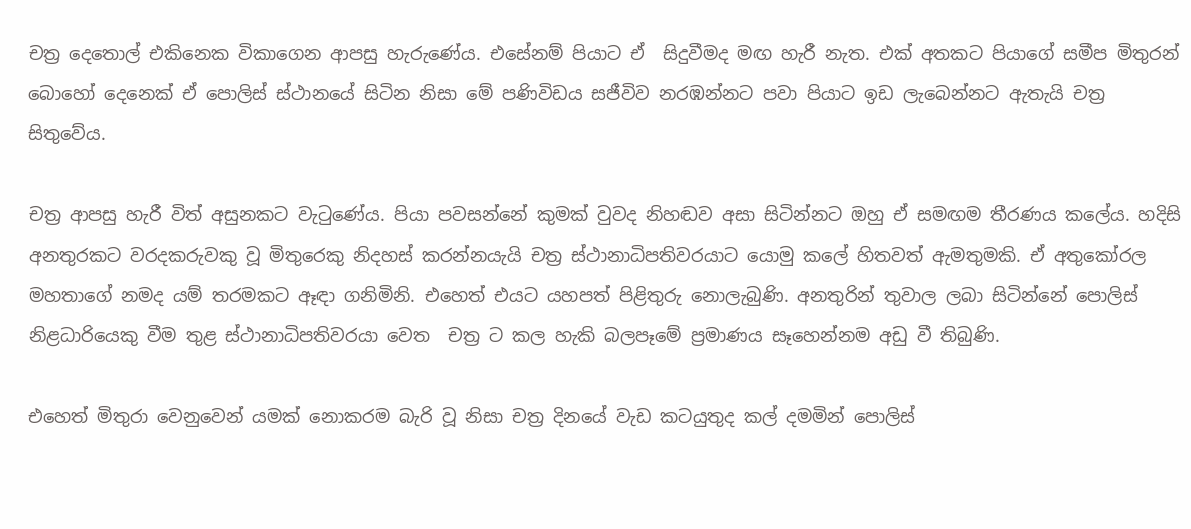චත්‍ර දෙතොල් එකිනෙක විකාගෙන ආපසු හැරුණේය. එසේනම් පියාට ඒ  සිදුවීමද මඟ හැරී නැත. එක් අතකට පියාගේ සමීප මිතුරන් බොහෝ දෙනෙක් ඒ පොලිස් ස්ථානයේ සිටින නිසා මේ පණිවිඩය සජීවිව නරඹන්නට පවා පියාට ඉඩ ලැබෙන්නට ඇතැයි චත්‍ර සිතුවේය.

චත්‍ර ආපසු හැරී විත් අසුනකට වැටුණේය. පියා පවසන්නේ කුමක් වුවද නිහඬව අසා සිටින්නට ඔහු ඒ සමඟම තීරණය කලේය. හදිසි අනතුරකට වරදකරුවකු වූ මිතුරෙකු නිදහස් කරන්නයැයි චත්‍ර ස්ථානාධිපතිවරයාට යොමු කලේ හිතවත් ඇමතුමකි. ඒ අතුකෝරල මහතාගේ නමද යම් තරමකට ඈඳා ගනිමිනි. එහෙත් එයට යහපත් පිළිතුරු නොලැබුණි. අනතුරින් තුවාල ලබා සිටින්නේ පොලිස් නිළධාරියෙකු වීම තුළ ස්ථානාධිපතිවරයා වෙත  චත්‍ර ට කල හැකි බලපෑමේ ප්‍රමාණය සෑහෙන්නම අඩු වී තිබුණි.

එහෙත් මිතුරා වෙනුවෙන් යමක් නොකරම බැරි වූ නිසා චත්‍ර දිනයේ වැඩ කටයුතුද කල් දමමින් පොලිස්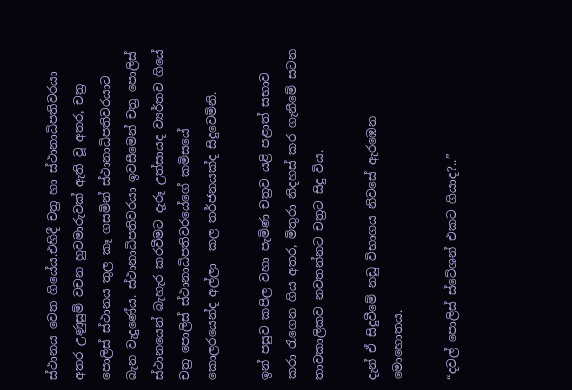ස්ථානය වෙත ගියේය.එහිදී චත්‍ර හා ස්ථානාධිපතිවරයා අතර උණුසුම් වචන හුවමාරුවක් ඇති වූ අතර, චත්‍ර පොලිස් ස්ථානය තුල කෑ ගසමින් ස්ථානාධිපතිවරයාට බැන වැදුණේය. ස්ථානාධිපතිවරයා ඉවසීමෙන් චත්‍ර පොලිස් ස්ථානයෙන් බැහැර කරවීමට දැරූ උත්සායද ව්‍යර්තව ගියේ චත්‍ර පොලිස් ස්ථානාධිපතිවරයේගේ කමිසයේ කොලරයෙන්ද අල්ලා  කල තර්ජනයක්ද සිදුවෙමිනි.

ඉන් පසුව කපිල වහා පැමිණ චත්‍රව යළි පළාත් සභාව කරා රැගෙන ගිය අතර, මිතුරා නිදහස් කර ගැනීමේ සටන තාවකාලිකව නවතන්නට චත්‍රට සිදු විය.

දැන් ඒ සිදුවීමේ නඩු විභාගය නිවසේ ඇරඹෙන මොහොතය.

“දවල් පොලිස් ස්ටේශන් එකට ගියාද?..”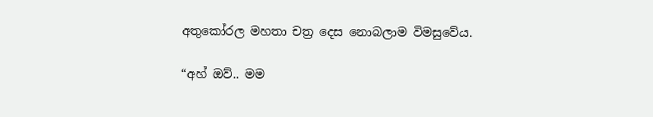අතුකෝරල මහතා චත්‍ර දෙස නොබලාම විමසුවේය.

“අහ් ඔව්.. මම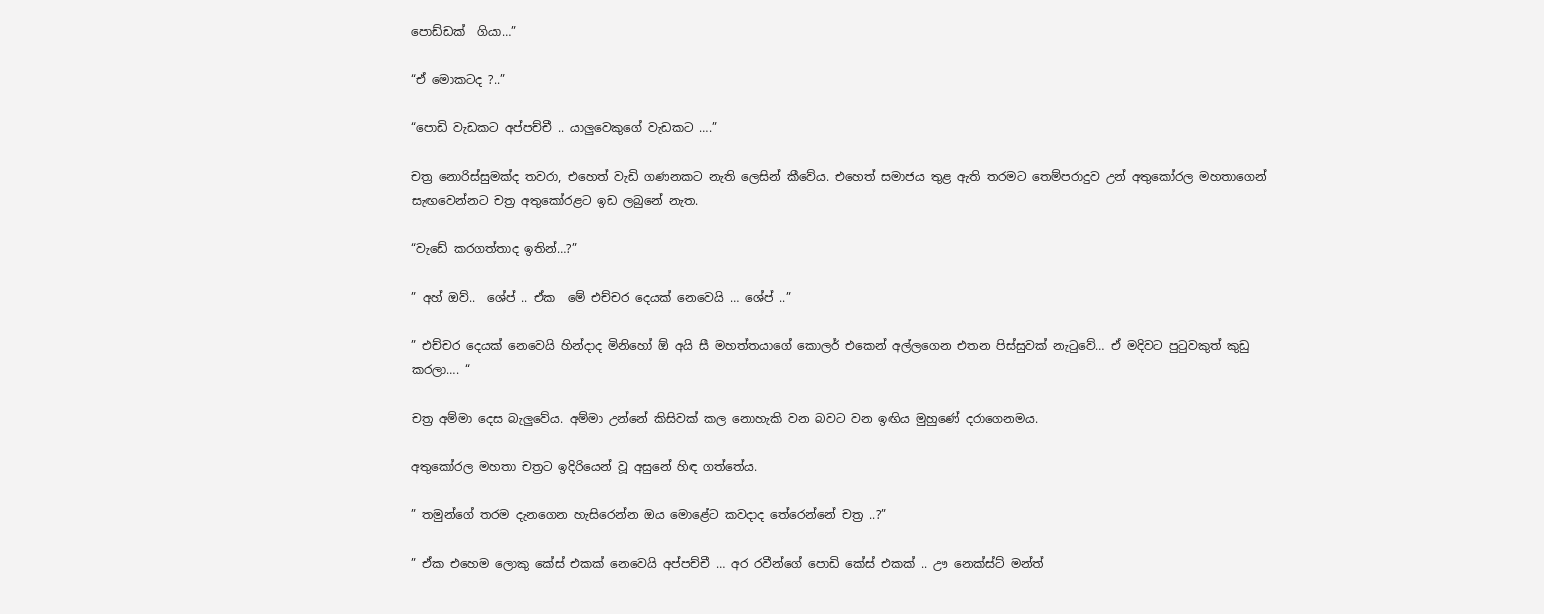පොඩ්ඩක්  ගියා…”

“ඒ මොකටද ?..”

“පොඩි වැඩකට අප්පච්චී .. යාලුවෙකුගේ වැඩකට ….”

චත්‍ර නොරිස්සුමක්ද තවරා, එහෙත් වැඩි ගණනකට නැති ලෙසින් කීවේය. එහෙත් සමාජය තුළ ඇති තරමට තෙම්පරාදුව උන් අතුකෝරල මහතාගෙන් සැඟවෙන්නට චත්‍ර අතුකෝරළට ඉඩ ලබුනේ නැත.

“වැඩේ කරගත්තාද ඉතින්…?”

” අහ් ඔව්..  ශේප් .. ඒක  මේ එච්චර දෙයක් නෙවෙයි … ශේප් ..”

” එච්චර දෙයක් නෙවෙයි හින්දාද මිනිහෝ ඕ අයි සී මහත්තයාගේ කොලර් එකෙන් අල්ලගෙන එතන පිස්සුවක් නැටුවේ… ඒ මදිවට පුටුවකුත් කුඩු කරලා…. “

චත්‍ර අම්මා දෙස බැලුවේය. අම්මා උන්නේ කිසිවක් කල නොහැකි වන බවට වන ඉඟිය මුහුණේ දරාගෙනමය.

අතුකෝරල මහතා චත්‍රට ඉදිරියෙන් වූ අසුනේ හිඳ ගත්තේය.

” තමුන්ගේ තරම දැනගෙන හැසිරෙන්න ඔය මොළේට කවදාද තේරෙන්නේ චත්‍ර ..?”

” ඒක එහෙම ලොකු කේස් එකක් නෙවෙයි අප්පච්චී … අර රවීන්ගේ පොඩි කේස් එකක් .. ඌ නෙක්ස්ට් මන්ත්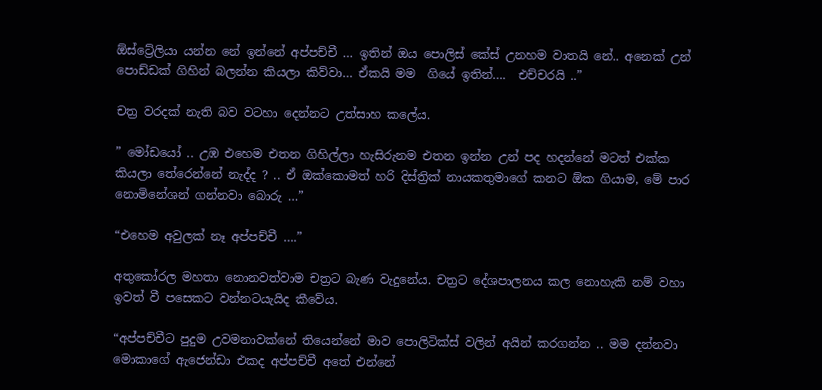ඕස්ට්‍රේලියා යන්න නේ ඉන්නේ අප්පච්චී … ඉතින් ඔය පොලිස් කේස් උනහම වාතයි නේ.. අනෙක් උන් පොඩ්ඩක් ගිහින් බලන්න කියලා කිව්වා… ඒකයි මම  ගියේ ඉතින්….  එච්චරයි ..”

චත්‍ර වරදක් නැති බව වටහා දෙන්නට උත්සාහ කලේය.

” මෝඩයෝ .. උඹ එහෙම එතන ගිහිල්ලා හැසිරුනම එතන ඉන්න උන් පද හදන්නේ මටත් එක්ක කියලා තේරෙන්නේ නැද්ද ? .. ඒ ඔක්කොමත් හරි දිස්ත්‍රික් නායකතුමාගේ කනට ඕක ගියාම, මේ පාර නොමිනේශන් ගන්නවා බොරු …”

“එහෙම අවුලක් නෑ අප්පච්චී ….”

අතුකෝරල මහතා නොනවත්වාම චත්‍රට බැණ වැදුනේය. චත්‍රට දේශපාලනය කල නොහැකි නම් වහා ඉවත් වී පසෙකට වන්නටයැයිද කීවේය.

“අප්පච්චීට පුදුම උවමනාවක්නේ තියෙන්නේ මාව පොලිටික්ස් වලින් අයින් කරගන්න .. මම දන්නවා මොකාගේ ඇජෙන්ඩා එකද අප්පච්චී අතේ එන්නේ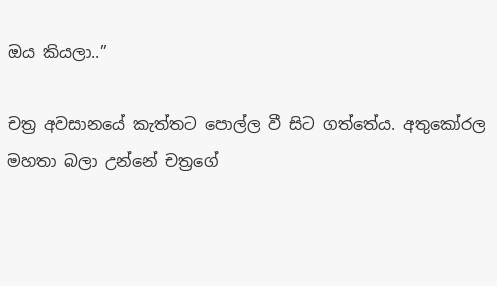ඔය කියලා..”

චත්‍ර අවසානයේ කැත්තට පොල්ල වී සිට ගත්තේය. අතුකෝරල මහතා බලා උන්නේ චත්‍රගේ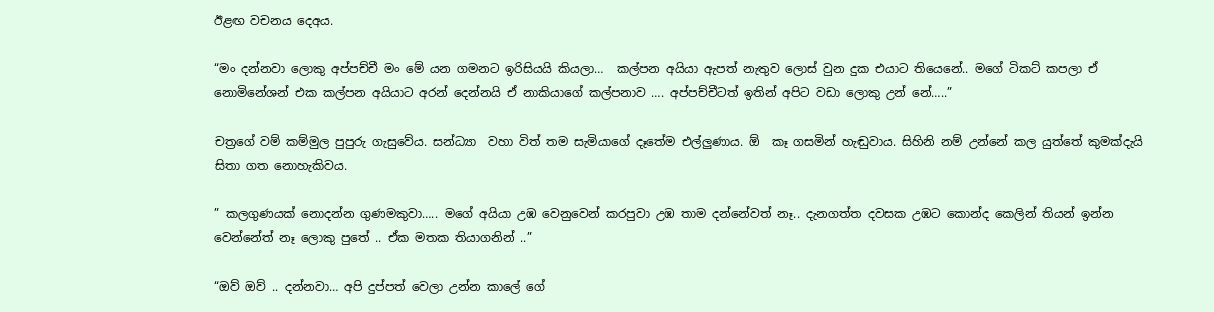ඊළඟ වචනය දෙඅය.

“මං දන්නවා ලොකු අප්පච්චී මං මේ යන ගමනට ඉරිසියයි කියලා…  කල්පන අයියා ඇපත් නැතුව ලොස් වුන දුක එයාට තියෙනේ.. මගේ ටිකට් කපලා ඒ නොමිනේශන් එක කල්පන අයියාට අරන් දෙන්නයි ඒ නාකියාගේ කල්පනාව …. අප්පච්චීටත් ඉතින් අපිට වඩා ලොකු උන් නේ…..”

චත්‍රගේ වම් කම්මුල පුපුරු ගැසුවේය. සන්ධ්‍යා  වහා විත් තම සැමියාගේ දෑතේම එල්ලුණාය. ඕ  කෑ ගසමින් හැඬුවාය. සිහිනි නම් උන්නේ කල යුත්තේ කුමක්දැයි සිතා ගත නොහැකිවය.

” කලගුණයක් නොදන්න ගුණමකුවා….. මගේ අයියා උඹ වෙනුවෙන් කරපුවා උඹ තාම දන්නේවත් නෑ.. දැනගත්ත දවසක උඹට කොන්ද කෙලින් තියන් ඉන්න වෙන්නේත් නෑ ලොකු පුතේ .. ඒක මතක තියාගනින් ..”

“ඔව් ඔව් .. දන්නවා… අපි දුප්පත් වෙලා උන්න කාලේ ගේ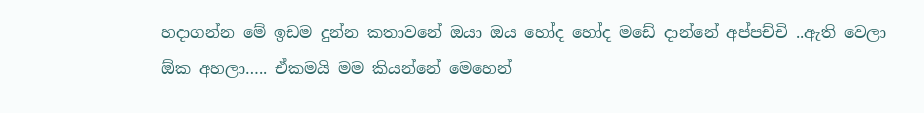හදාගන්න මේ ඉඩම දුන්න කතාවනේ ඔයා ඔය හෝද හෝද මඩේ දාන්නේ අප්පච්චි ..ඇති වෙලා ඕක අහලා….. ඒකමයි මම කියන්නේ මෙහෙන්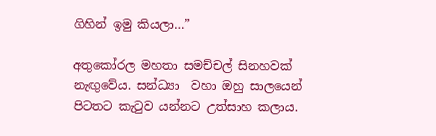ගිහින් ඉමු කියලා…”

අතුකෝරල මහතා සමච්චල් සිනහවක් නැඟුවේය. සන්ධ්‍යා  වහා ඔහු සාලයෙන් පිටතට කැටුව යන්නට උත්සාහ කලාය.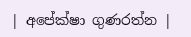| අපේක්ෂා ගුණරත්න |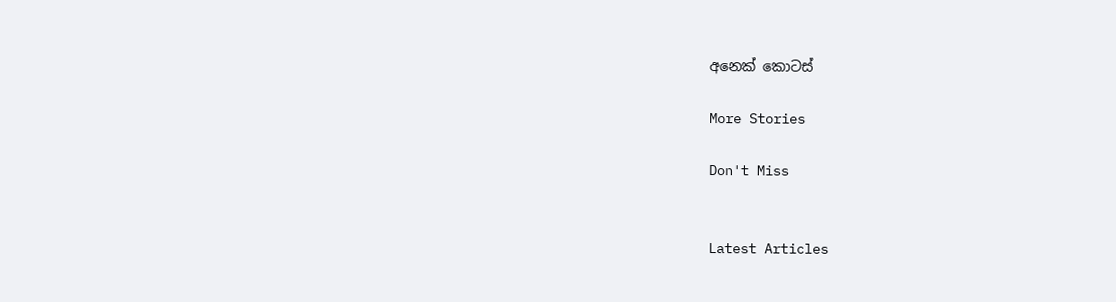අනෙක් කොටස්

More Stories

Don't Miss


Latest Articles